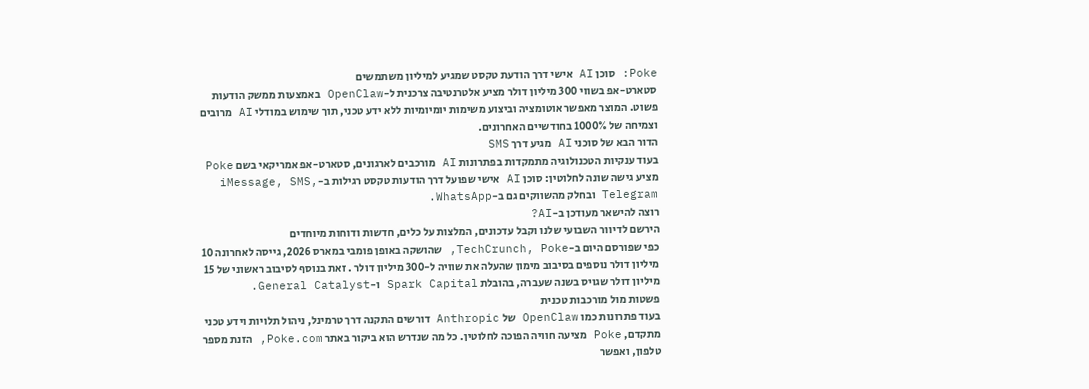Poke: סוכן AI אישי דרך הודעת טקסט שמגיע למיליון משתמשים
סטארט-אפ בשווי 300 מיליון דולר מציע אלטרנטיבה צרכנית ל-OpenClaw באמצעות ממשק הודעות פשוט. המוצר מאפשר אוטומציה וביצוע משימות יומיומיות ללא ידע טכני, תוך שימוש במודלי AI מרובים וצמיחה של 1000% בחודשיים האחרונים.
הדור הבא של סוכני AI מגיע דרך SMS
בעוד ענקיות הטכנולוגיה מתמקדות בפתרונות AI מורכבים לארגונים, סטארט-אפ אמריקאי בשם Poke מציע גישה שונה לחלוטין: סוכן AI אישי שפועל דרך הודעות טקסט רגילות ב-iMessage, SMS, Telegram ובחלק מהשווקים גם ב-WhatsApp.
רוצה להישאר מעודכן ב-AI?
הירשם לדיוור השבועי שלנו וקבל עדכונים, המלצות על כלים, חדשות ודוחות מיוחדים
כפי שפורסם היום ב-TechCrunch, Poke, שהושקה באופן פומבי במארס 2026, גייסה לאחרונה 10 מיליון דולר נוספים בסיבוב מימון שהעלה את שוויה ל-300 מיליון דולר . זאת בנוסף לסיבוב ראשוני של 15 מיליון דולר שגויס בשנה שעברה, בהובלת Spark Capital ו-General Catalyst.
פשטות מול מורכבות טכנית
בעוד פתרונות כמו OpenClaw של Anthropic דורשים התקנה דרך טרמינל, ניהול תלויות וידע טכני מתקדם, Poke מציעה חוויה הפוכה לחלוטין. כל מה שנדרש הוא ביקור באתר Poke.com, הזנת מספר טלפון, ואפשר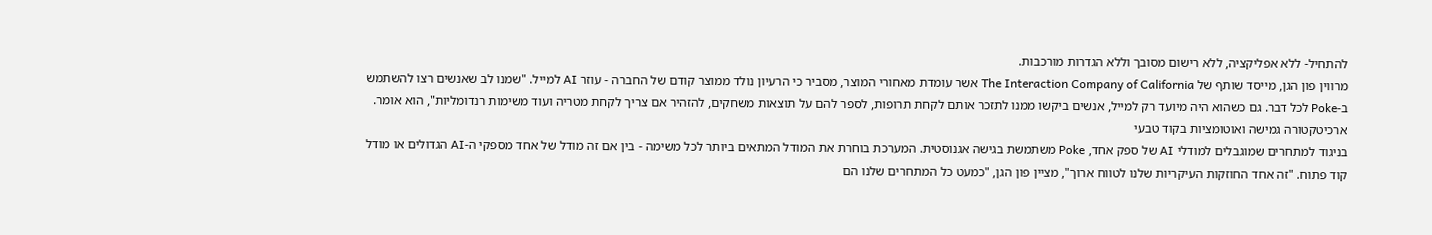להתחיל- ללא אפליקציה, ללא רישום מסובך וללא הגדרות מורכבות.
מרווין פון הגן, מייסד שותף של The Interaction Company of California אשר עומדת מאחורי המוצר, מסביר כי הרעיון נולד ממוצר קודם של החברה - עוזר AI למייל. "שמנו לב שאנשים רצו להשתמש ב-Poke לכל דבר. גם כשהוא היה מיועד רק למייל, אנשים ביקשו ממנו לתזכר אותם לקחת תרופות, לספר להם על תוצאות משחקים, להזהיר אם צריך לקחת מטריה ועוד משימות רנדומליות", הוא אומר.
ארכיטקטורה גמישה ואוטומציות בקוד טבעי
בניגוד למתחרים שמוגבלים למודלי AI של ספק אחד, Poke משתמשת בגישה אגנוסטית. המערכת בוחרת את המודל המתאים ביותר לכל משימה - בין אם זה מודל של אחד מספקי ה-AI הגדולים או מודל קוד פתוח. "זה אחד החוזקות העיקריות שלנו לטווח ארוך", מציין פון הגן, "כמעט כל המתחרים שלנו הם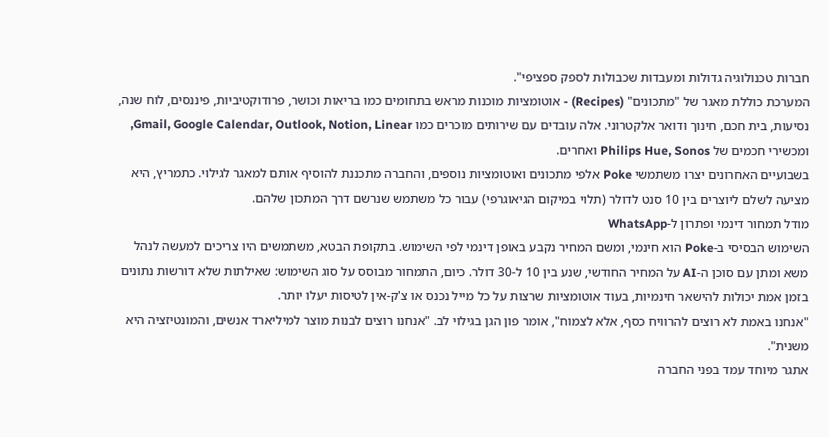חברות טכנולוגיה גדולות ומעבדות שכבולות לספק ספציפי".
המערכת כוללת מאגר של "מתכונים" (Recipes) - אוטומציות מוכנות מראש בתחומים כמו בריאות וכושר, פרודוקטיביות, פיננסים, לוח שנה, נסיעות, בית חכם, חינוך ודואר אלקטרוני. אלה עובדים עם שירותים מוכרים כמו Gmail, Google Calendar, Outlook, Notion, Linear, ומכשירי חכמים של Philips Hue, Sonos ואחרים.
בשבועיים האחרונים יצרו משתמשי Poke אלפי מתכונים ואוטומציות נוספים, והחברה מתכננת להוסיף אותם למאגר לגילוי. כתמריץ, היא מציעה לשלם ליוצרים בין 10 סנט לדולר (תלוי במיקום הגיאוגרפי) עבור כל משתמש שנרשם דרך המתכון שלהם.
מודל תמחור דינמי ופתרון ל-WhatsApp
השימוש הבסיסי ב-Poke הוא חינמי, ומשם המחיר נקבע באופן דינמי לפי השימוש. בתקופת הבטא, משתמשים היו צריכים למעשה לנהל משא ומתן עם סוכן ה-AI על המחיר החודשי, שנע בין 10 ל-30 דולר. כיום, התמחור מבוסס על סוג השימוש: שאילתות שלא דורשות נתונים בזמן אמת יכולות להישאר חינמיות, בעוד אוטומציות שרצות על כל מייל נכנס או צ'ק-אין לטיסות יעלו יותר.
"אנחנו באמת לא רוצים להרוויח כסף, אלא לצמוח", אומר פון הגן בגילוי לב. "אנחנו רוצים לבנות מוצר למיליארד אנשים, והמונטיזציה היא משנית".
אתגר מיוחד עמד בפני החברה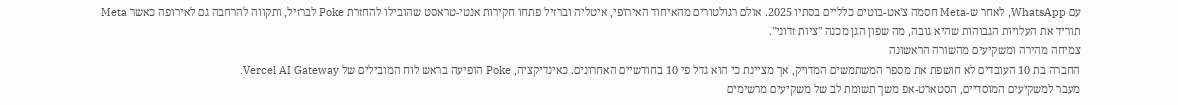עם WhatsApp, לאחר ש-Meta חסמה צ'אט-בוטים כלליים בסתיו 2025. אולם רגולטורים מהאיחוד האירופי, איטליה וברזיל פתחו חקירות אנטי-טראסט שהובילו להחזרת Poke לברזיל, ותקווה להרחבה גם לאירופה כאשר Meta תוריד את העלויות הגבוהות שהיא גובה, מה שפון הגן מכנה "ציות זדוני".
צמיחה מהירה ומשקיעים מהשורה הראשונה
החברה בת 10 העובדים לא חושפת את מספר המשתמשים המדויק, אך מציינת כי הוא גדל פי 10 בחודשיים האחרונים. כאינדיקציה, Poke הופיעה בראש לוח המובילים של Vercel AI Gateway.
מעבר למשקיעים המוסדיים, הסטארט-אפ משך תשומת לב של משקיעים מרשימים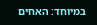במיוחד: האחים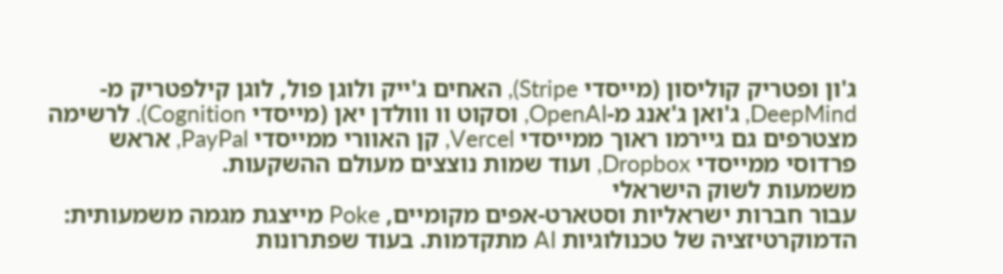ג'ון ופטריק קוליסון (מייסדי Stripe), האחים ג'ייק ולוגן פול, לוגן קילפטריק מ-DeepMind, ג'ואן ג'אנג מ-OpenAI, וסקוט וו ווולדן יאן (מייסדי Cognition). לרשימה מצטרפים גם גיירמו ראוך ממייסדי Vercel, קן האוורי ממייסדי PayPal, אראש פרדוסי ממייסדי Dropbox, ועוד שמות נוצצים מעולם ההשקעות.
משמעות לשוק הישראלי
עבור חברות ישראליות וסטארט-אפים מקומיים, Poke מייצגת מגמה משמעותית: הדמוקרטיזציה של טכנולוגיות AI מתקדמות. בעוד שפתרונות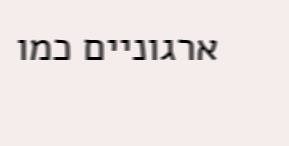ארגוניים כמו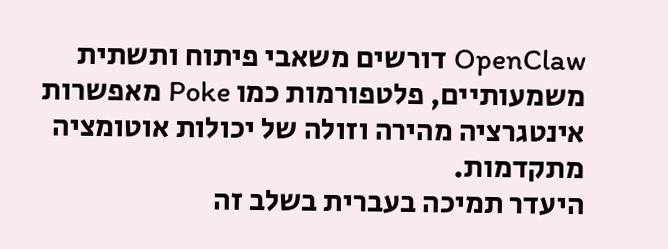OpenClaw דורשים משאבי פיתוח ותשתית משמעותיים, פלטפורמות כמו Poke מאפשרות אינטגרציה מהירה וזולה של יכולות אוטומציה מתקדמות.
היעדר תמיכה בעברית בשלב זה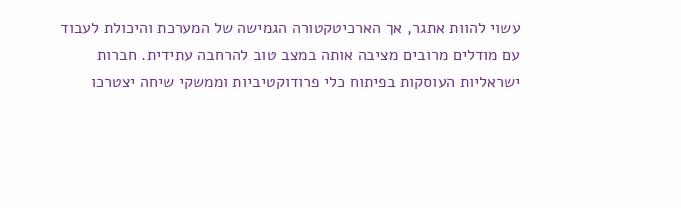עשוי להוות אתגר, אך הארכיטקטורה הגמישה של המערכת והיכולת לעבוד עם מודלים מרובים מציבה אותה במצב טוב להרחבה עתידית. חברות ישראליות העוסקות בפיתוח כלי פרודוקטיביות וממשקי שיחה יצטרכו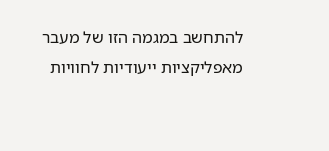להתחשב במגמה הזו של מעבר מאפליקציות ייעודיות לחוויות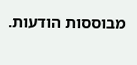מבוססות הודעות.